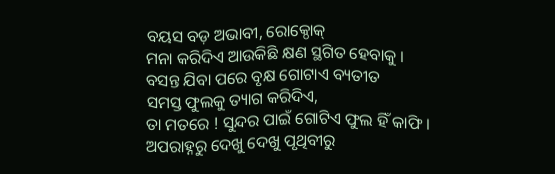ବୟସ ବଡ଼ ଅଭାବୀ, ରୋକ୍ଠୋକ୍
ମନା କରିଦିଏ ଆଉକିଛି କ୍ଷଣ ସ୍ଥଗିତ ହେବାକୁ ।
ବସନ୍ତ ଯିବା ପରେ ବୃକ୍ଷ ଗୋଟାଏ ବ୍ୟତୀତ
ସମସ୍ତ ଫୁଲକୁ ତ୍ୟାଗ କରିଦିଏ,
ତା ମତରେ ! ସୁନ୍ଦର ପାଇଁ ଗୋଟିଏ ଫୁଲ ହିଁ କାଫି ।
ଅପରାହ୍ନରୁ ଦେଖୁ ଦେଖୁ ପୃଥିବୀରୁ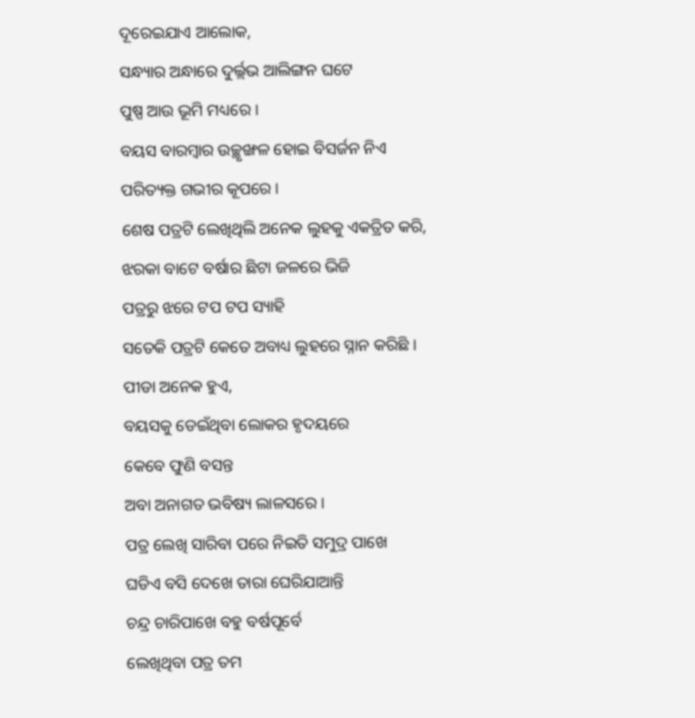ଦୂରେଇଯାଏ ଆଲୋକ,
ସନ୍ଧ୍ୟାର ଅନ୍ଧାରେ ଦୁର୍ଲ୍ଲଭ ଆଲିଙ୍ଗନ ଘଟେ
ପୁଷ୍ପ ଆଉ ଭୂମି ମଧ୍ୟରେ ।
ବୟସ ବାରମ୍ବାର ଉଚ୍ଛୃଙ୍ଖଳ ହୋଇ ବିସର୍ଜନ ନିଏ
ପରିତ୍ୟକ୍ତ ଗଭୀର କୂପରେ ।
ଶେଷ ପତ୍ରଟି ଲେଖିଥିଲି ଅନେକ ଲୁହକୁ ଏକତ୍ରିତ କରି,
ଝରକା ବାଟେ ବର୍ଷାର ଛିଟା ଜଳରେ ଭିଜି
ପତ୍ରରୁ ଝରେ ଟପ ଟପ ସ୍ୟାହି
ସତେକି ପତ୍ରଟି କେତେ ଅବାଧ୍ୟ ଲୁହରେ ସ୍ନାନ କରିଛି ।
ପୀଡା ଅନେକ ହୁଏ,
ବୟସକୁ ଡେଇଁଥିବା ଲୋକର ହୃଦୟରେ
କେବେ ଫୁଣି ବସନ୍ତ
ଅବା ଅନାଗତ ଭବିଷ୍ୟ ଲାଳସରେ ।
ପତ୍ର ଲେଖି ସାରିବା ପରେ ନିଇତି ସମୁଦ୍ର ପାଖେ
ଘଡିଏ ବସି ଦେଖେ ତାରା ଘେରିଯାଆନ୍ତି
ଚନ୍ଦ୍ର ଚାରିପାଖେ ବହୁ ବର୍ଷପୂର୍ବେ
ଲେଖିଥିବା ପତ୍ର ତମ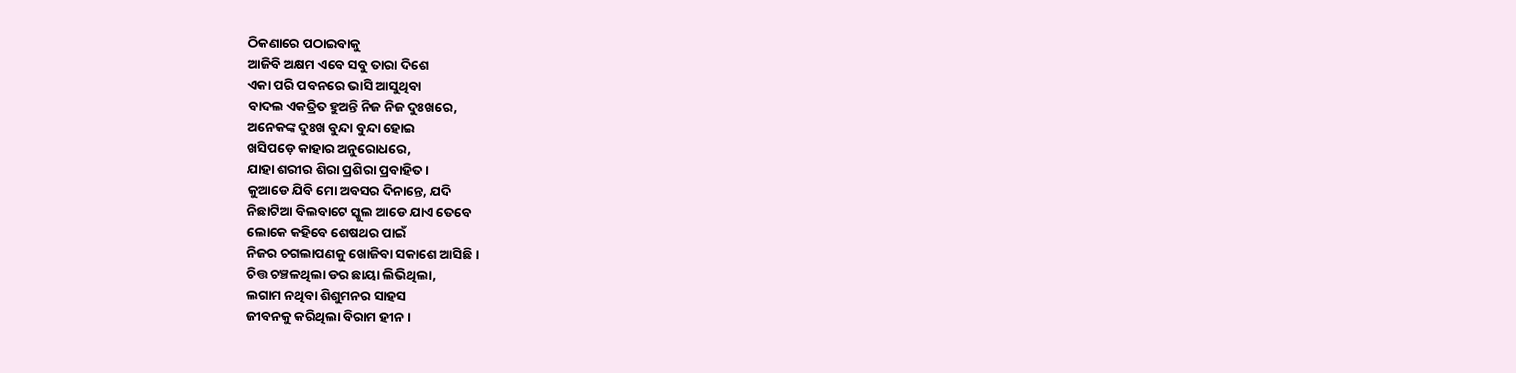ଠିକଣାରେ ପଠାଇବାକୁ
ଆଜିବି ଅକ୍ଷମ ଏବେ ସବୁ ତାରା ଦିଶେ
ଏକା ପରି ପବନରେ ଭାସି ଆସୁଥିବା
ବାଦଲ ଏକତ୍ରିତ ହୁଅନ୍ତି ନିଜ ନିଜ ଦୁଃଖରେ,
ଅନେକଙ୍କ ଦୁଃଖ ବୁନ୍ଦା ବୁନ୍ଦା ହୋଇ
ଖସିପଡ଼େ କାହାର ଅନୁରୋଧରେ,
ଯାହା ଶରୀର ଶିରା ପ୍ରଶିରା ପ୍ରବାହିତ ।
କୁଆଡେ ଯିବି ମୋ ଅବସର ଦିନାନ୍ତେ, ଯଦି
ନିଛାଟିଆ ବିଲବାଟେ ସ୍କୁଲ ଆଡେ ଯାଏ ତେବେ
ଲୋକେ କହିବେ ଶେଷଥର ପାଇଁ
ନିଜର ଚଗଲାପଣକୁ ଖୋଜିବା ସକାଶେ ଆସିଛି ।
ଚିତ୍ତ ଚଞ୍ଚଳଥିଲା ଡର ଛାୟା ଲିଭିଥିଲା,
ଲଗାମ ନଥିବା ଶିଶୁମନର ସାହସ
ଜୀବନକୁ କରିଥିଲା ବିରାମ ହୀନ ।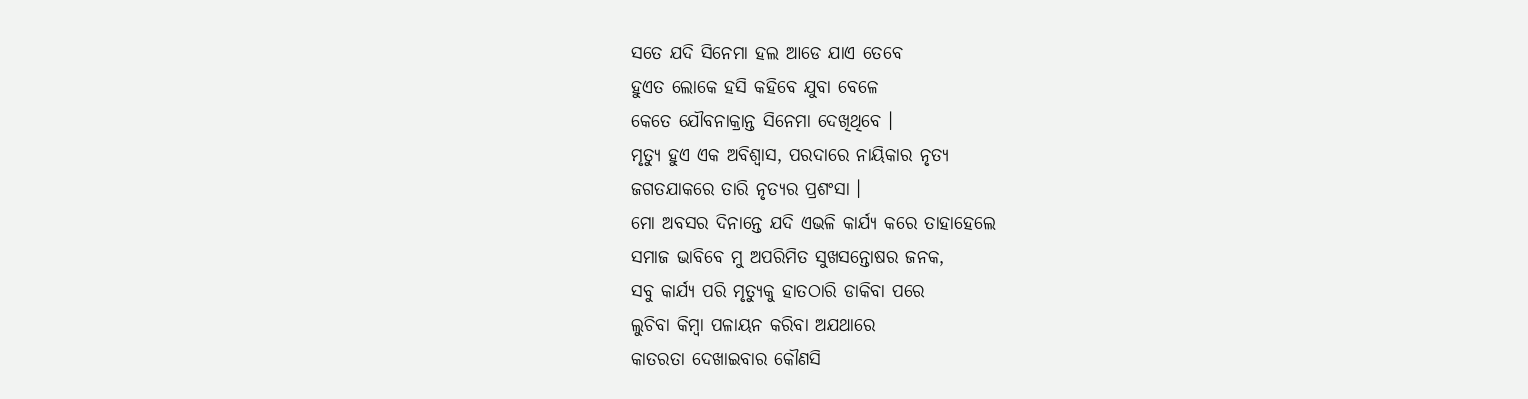ସତେ ଯଦି ସିନେମା ହଲ ଆଡେ ଯାଏ ତେବେ
ହୁଏତ ଲୋକେ ହସି କହିବେ ଯୁବା ବେଳେ
କେତେ ଯୌବନାକ୍ରାନ୍ତ ସିନେମା ଦେଖିଥିବେ ।
ମୃତ୍ୟୁ ହୁଏ ଏକ ଅବିଶ୍ୱାସ, ପରଦାରେ ନାୟିକାର ନୃତ୍ୟ
ଜଗତଯାକରେ ତାରି ନୃତ୍ୟର ପ୍ରଶଂସା ।
ମୋ ଅବସର ଦିନାନ୍ତେ ଯଦି ଏଭଳି କାର୍ଯ୍ୟ କରେ ତାହାହେଲେ
ସମାଜ ଭାବିବେ ମୁ ଅପରିମିତ ସୁଖସନ୍ତୋଷର ଜନକ,
ସବୁ କାର୍ଯ୍ୟ ପରି ମୃତ୍ୟୁକୁ ହାତଠାରି ଡାକିବା ପରେ
ଲୁଚିବା କିମ୍ବା ପଳାୟନ କରିବା ଅଯଥାରେ
କାତରତା ଦେଖାଇବାର କୌଣସି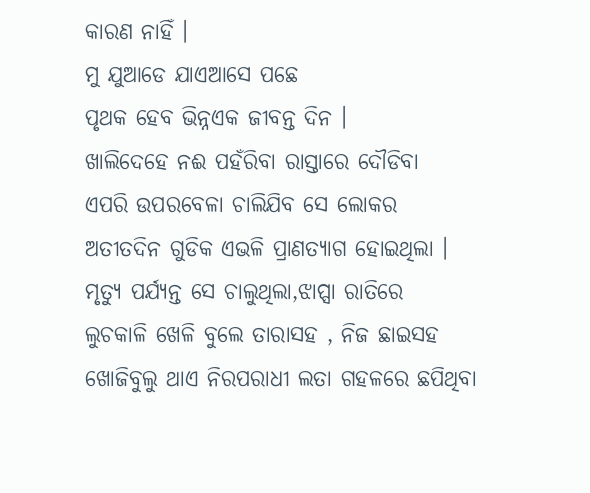କାରଣ ନାହିଁ ।
ମୁ ଯୁଆଡେ ଯାଏଆସେ ପଛେ
ପୃଥକ ହେବ ଭିନ୍ନଏକ ଜୀବନ୍ତ ଦିନ ।
ଖାଲିଦେହେ ନଈ ପହଁରିବା ରାସ୍ତାରେ ଦୌଡିବା
ଏପରି ଉପରବେଳା ଚାଲିଯିବ ସେ ଲୋକର
ଅତୀତଦିନ ଗୁଡିକ ଏଭଳି ପ୍ରାଣତ୍ୟାଗ ହୋଇଥିଲା ।
ମୃତ୍ୟୁ ପର୍ଯ୍ୟନ୍ତ ସେ ଚାଲୁଥିଲା,ଝାପ୍ସା ରାତିରେ
ଲୁଚକାଳି ଖେଳି ବୁଲେ ତାରାସହ , ନିଜ ଛାଇସହ
ଖୋଜିବୁଲୁ ଥାଏ ନିରପରାଧୀ ଲତା ଗହଳରେ ଛପିଥିବା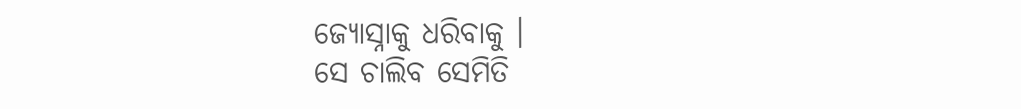ଜ୍ୟୋସ୍ନାକୁ ଧରିବାକୁ ।
ସେ ଚାଲିବ ସେମିତି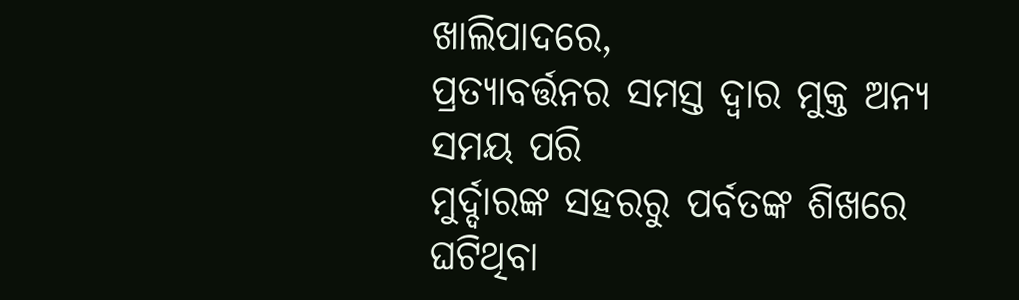ଖାଲିପାଦରେ,
ପ୍ରତ୍ୟାବର୍ତ୍ତନର ସମସ୍ତ ଦ୍ୱାର ମୁକ୍ତ ଅନ୍ୟ ସମୟ ପରି
ମୁର୍ଦ୍ଦାରଙ୍କ ସହରରୁ ପର୍ବତଙ୍କ ଶିଖରେ ଘଟିଥିବା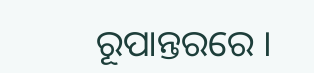ରୂପାନ୍ତରରେ ।